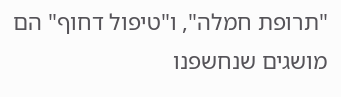"תרופת חמלה", ו"טיפול דחוף" הם מושגים שנחשפנו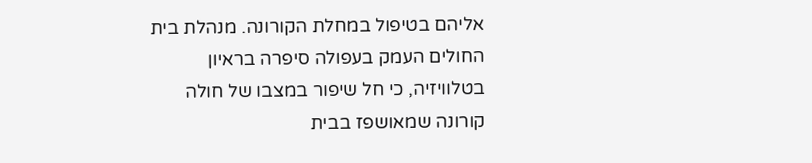אליהם בטיפול במחלת הקורונה. מנהלת בית החולים העמק בעפולה סיפרה בראיון בטלוויזיה, כי חל שיפור במצבו של חולה קורונה שמאושפז בבית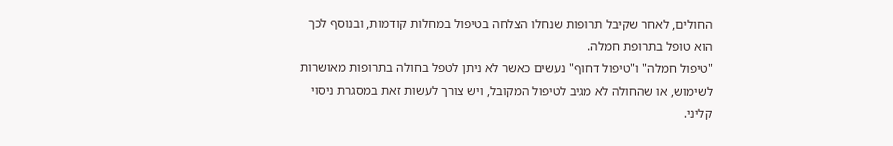החולים, לאחר שקיבל תרופות שנחלו הצלחה בטיפול במחלות קודמות, ובנוסף לכך הוא טופל בתרופת חמלה.
"טיפול חמלה" ו"טיפול דחוף" נעשים כאשר לא ניתן לטפל בחולה בתרופות מאושרות לשימוש, או שהחולה לא מגיב לטיפול המקובל, ויש צורך לעשות זאת במסגרת ניסוי קליני.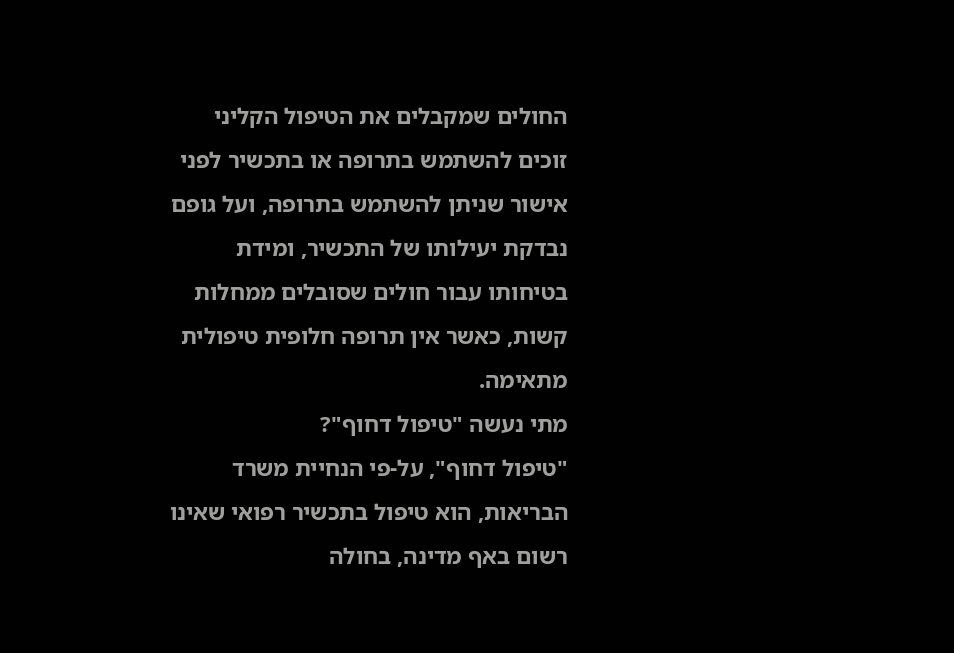החולים שמקבלים את הטיפול הקליני זוכים להשתמש בתרופה או בתכשיר לפני אישור שניתן להשתמש בתרופה, ועל גופם נבדקת יעילותו של התכשיר, ומידת בטיחותו עבור חולים שסובלים ממחלות קשות, כאשר אין תרופה חלופית טיפולית מתאימה.
מתי נעשה "טיפול דחוף"?
"טיפול דחוף", על-פי הנחיית משרד הבריאות, הוא טיפול בתכשיר רפואי שאינו רשום באף מדינה, בחולה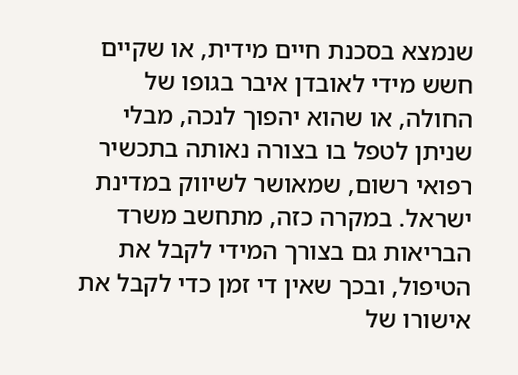שנמצא בסכנת חיים מידית, או שקיים חשש מידי לאובדן איבר בגופו של החולה, או שהוא יהפוך לנכה, מבלי שניתן לטפל בו בצורה נאותה בתכשיר רפואי רשום, שמאושר לשיווק במדינת ישראל. במקרה כזה, מתחשב משרד הבריאות גם בצורך המידי לקבל את הטיפול, ובכך שאין די זמן כדי לקבל את אישורו של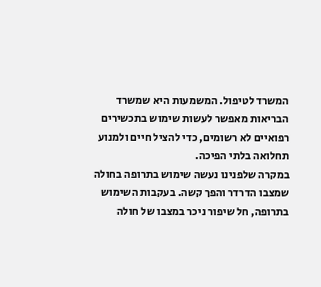המשרד לטיפול. המשמעות היא שמשרד הבריאות מאפשר לעשות שימוש בתכשירים רפואיים לא רשומים, כדי להציל חיים ולמנוע תחלואה בלתי הפיכה.
במקרה שלפנינו נעשה שימוש בתרופה בחולה שמצבו הדרדר והפך קשה. בעקבות השימוש בתרופה, חל שיפור ניכר במצבו של חולה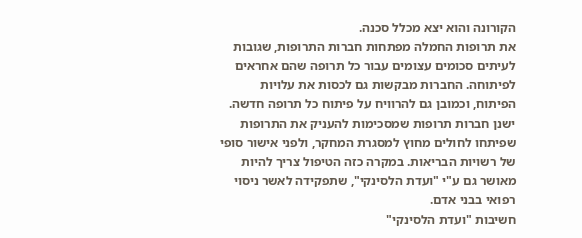הקורונה והוא יצא מכלל סכנה.
את תרופות החמלה מפתחות חברות התרופות, שגובות לעיתים סכומים עצומים עבור כל תרופה שהם אחראים לפיתוחה. החברות מבקשות גם לכסות את עלויות הפיתוח, וכמובן גם להרוויח על פיתוח כל תרופה חדשה. ישנן חברות תרופות שמסכימות להעניק את התרופות שפיתחו לחולים מחוץ למסגרת המחקר, ולפני אישור סופי של רשויות הבריאות. במקרה כזה הטיפול צריך להיות מאושר גם ע"י "ועדת הלסינקי", שתפקידה לאשר ניסוי רפואי בבני אדם.
חשיבות "ועדת הלסינקי"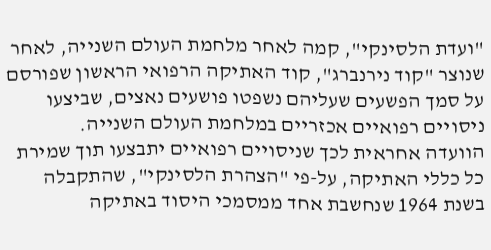"ועדת הלסינקי", קמה לאחר מלחמת העולם השנייה, לאחר שנוצר "קוד נירנברג", קוד האתיקה הרפואי הראשון שפורסם על סמך הפשעים שעליהם נשפטו פושעים נאצים, שביצעו ניסויים רפואיים אכזריים במלחמת העולם השנייה.
הוועדה אחראית לכך שניסויים רפואיים יתבצעו תוך שמירת כל כללי האתיקה, על-פי "הצהרת הלסינקי", שהתקבלה בשנת 1964 שנחשבת אחד ממסמכי היסוד באתיקה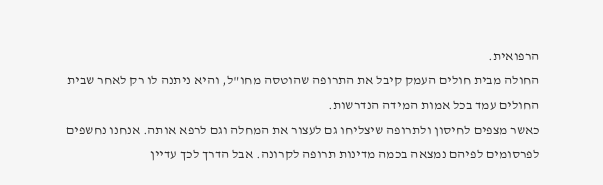הרפואית.
החולה מבית חולים העמק קיבל את התרופה שהוטסה מחו"ל, והיא ניתנה לו רק לאחר שבית החולים עמד בכל אמות המידה הנדרשות.
כאשר מצפים לחיסון ולתרופה שיצליחו גם לעצור את המחלה וגם לרפא אותה. אנחנו נחשפים לפרסומים לפיהם נמצאה בכמה מדינות תרופה לקרונה. אבל הדרך לכך עדיין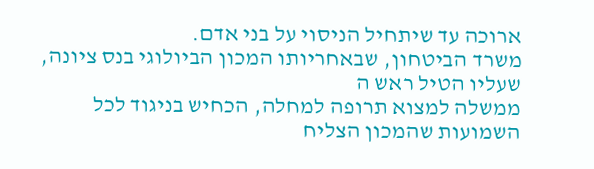ארוכה עד שיתחיל הניסוי על בני אדם.
משרד הביטחון, שבאחריותו המכון הביולוגי בנס ציונה, שעליו הטיל ראש ה
ממשלה למצוא תרופה למחלה, הכחיש בניגוד לכל השמועות שהמכון הצליח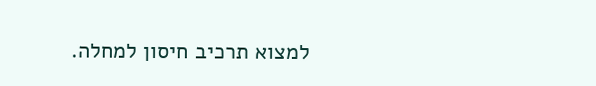למצוא תרכיב חיסון למחלה.